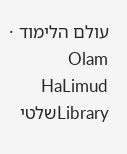עולם הלימוד · Olam HaLimud
Libraryשלטי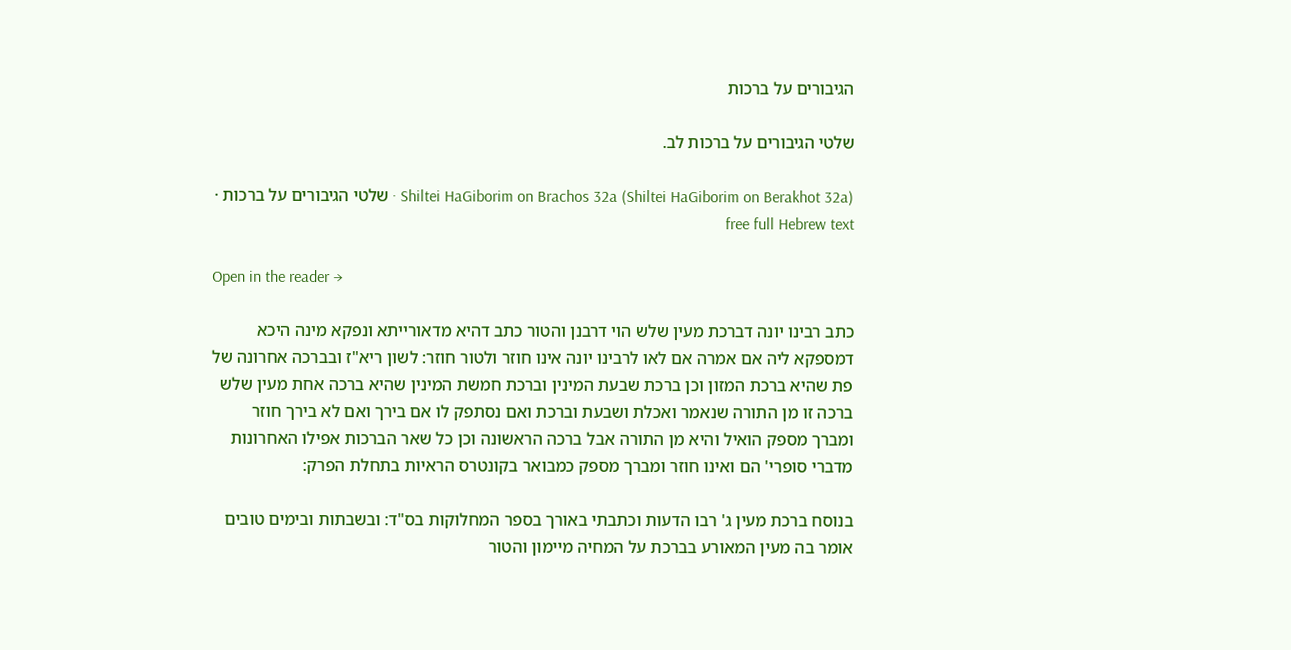הגיבורים על ברכות

שלטי הגיבורים על ברכות לב.

Shiltei HaGiborim on Brachos 32a (Shiltei HaGiborim on Berakhot 32a) · שלטי הגיבורים על ברכות · free full Hebrew text

Open in the reader →

כתב רבינו יונה דברכת מעין שלש הוי דרבנן והטור כתב דהיא מדאורייתא ונפקא מינה היכא דמספקא ליה אם אמרה אם לאו לרבינו יונה אינו חוזר ולטור חוזר: לשון ריא"ז ובברכה אחרונה של פת שהיא ברכת המזון וכן ברכת שבעת המינין וברכת חמשת המינין שהיא ברכה אחת מעין שלש ברכה זו מן התורה שנאמר ואכלת ושבעת וברכת ואם נסתפק לו אם בירך ואם לא בירך חוזר ומברך מספק הואיל והיא מן התורה אבל ברכה הראשונה וכן כל שאר הברכות אפילו האחרונות מדברי סופרי' הם ואינו חוזר ומברך מספק כמבואר בקונטרס הראיות בתחלת הפרק:

בנוסח ברכת מעין ג' רבו הדעות וכתבתי באורך בספר המחלוקות בס"ד: ובשבתות ובימים טובים אומר בה מעין המאורע בברכת על המחיה מיימון והטור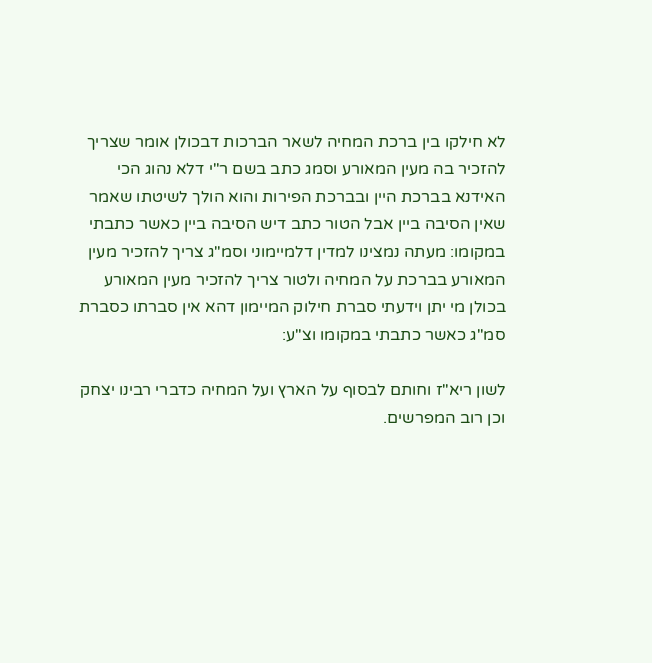לא חילקו בין ברכת המחיה לשאר הברכות דבכולן אומר שצריך להזכיר בה מעין המאורע וסמג כתב בשם ר"י דלא נהוג הכי האידנא בברכת היין ובברכת הפירות והוא הולך לשיטתו שאמר שאין הסיבה ביין אבל הטור כתב דיש הסיבה ביין כאשר כתבתי במקומו: מעתה נמצינו למדין דלמיימוני וסמ"ג צריך להזכיר מעין המאורע בברכת על המחיה ולטור צריך להזכיר מעין המאורע בכולן מי יתן וידעתי סברת חילוק המיימון דהא אין סברתו כסברת סמ"ג כאשר כתבתי במקומו וצ"ע:

לשון ריא"ז וחותם לבסוף על הארץ ועל המחיה כדברי רבינו יצחק וכן רוב המפרשים.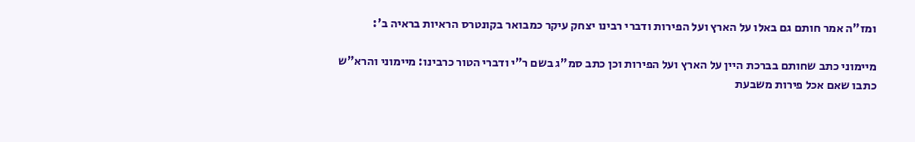ומז"ה אמר חותם גם באלו על הארץ ועל הפירות ודברי רבינו יצחק עיקר כמבואר בקונטרס הראיות בראיה ב':

מיימוני כתב שחותם בברכת היין על הארץ ועל הפירות וכן כתב סמ"ג בשם ר"י ודברי הטור כרבינו: מיימוני והרא"ש כתבו שאם אכל פירות משבעת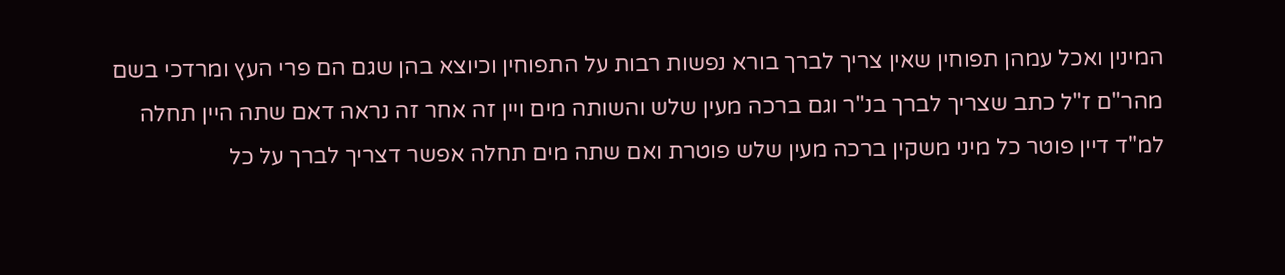המינין ואכל עמהן תפוחין שאין צריך לברך בורא נפשות רבות על התפוחין וכיוצא בהן שגם הם פרי העץ ומרדכי בשם מהר"ם ז"ל כתב שצריך לברך בנ"ר וגם ברכה מעין שלש והשותה מים ויין זה אחר זה נראה דאם שתה היין תחלה למ"ד דיין פוטר כל מיני משקין ברכה מעין שלש פוטרת ואם שתה מים תחלה אפשר דצריך לברך על כל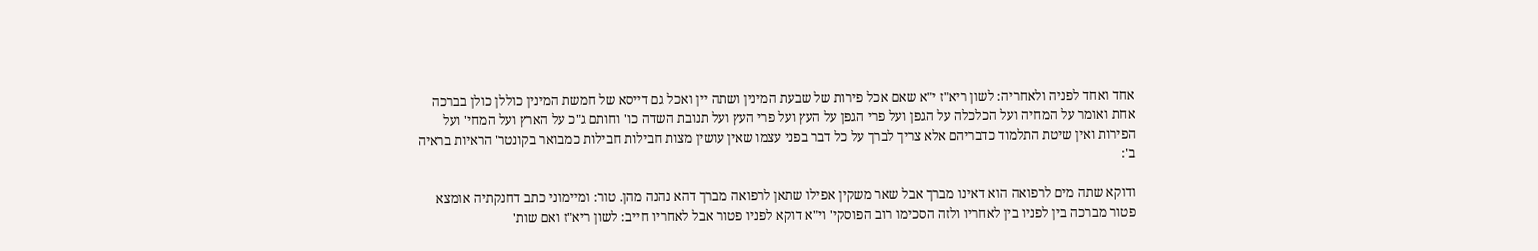אחד ואחד לפניה ולאחריה: לשון ריא"ז י"א שאם אכל פירות של שבעת המינין ושתה יין ואכל גם דייסא של חמשת המינין כוללן כולן בברכה אחת ואומר על המחיה ועל הכלכלה על הגפן ועל פרי הגפן על העץ ועל פרי העץ ועל תנובת השדה כו' וחותם ג"כ על הארץ ועל המחי' ועל הפירות ואין שיטת התלמוד כדבריהם אלא צריך לברך על כל דבר בפני עצמו שאין עושין מצות חבילות חבילות כמבואר בקונטר' הראיות בראיה ב':

ודוקא שתה מים לרפואה הוא דאינו מברך אבל שאר משקין אפילו שתאן לרפואה מברך דהא נהנה מהן. טור: ומיימוני כתב דחנקתיה אומצא פטור מברכה בין לפניו בין לאחריו ולזה הסכימו רוב הפוסקי' וי"א דוקא לפניו פטור אבל לאחריו חייב: לשון ריא"ז ואם שות'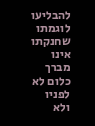להבליעו לוגמתו שחנקתו אינו מברך כלום לא לפניו ולא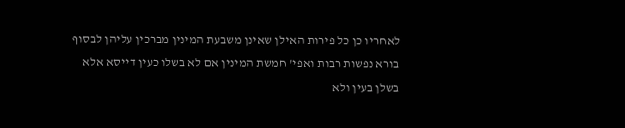לאחריו כן כל פירות האילן שאינן משבעת המינין מברכין עליהן לבסוף בורא נפשות רבות ואפי' חמשת המינין אם לא בשלו כעין דייסא אלא בשלן בעין ולא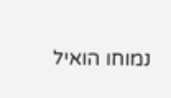נמוחו הואיל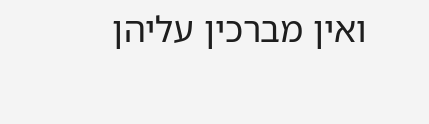ואין מברכין עליהן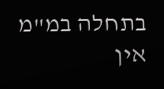בתחלה במ"מ אין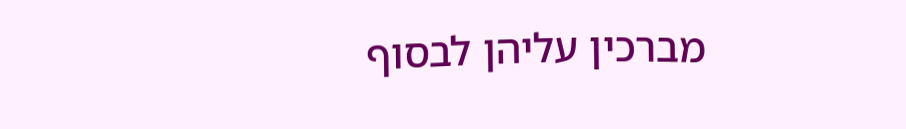מברכין עליהן לבסוף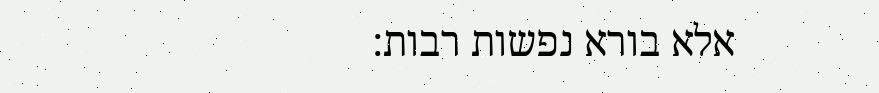אלא בורא נפשות רבות: